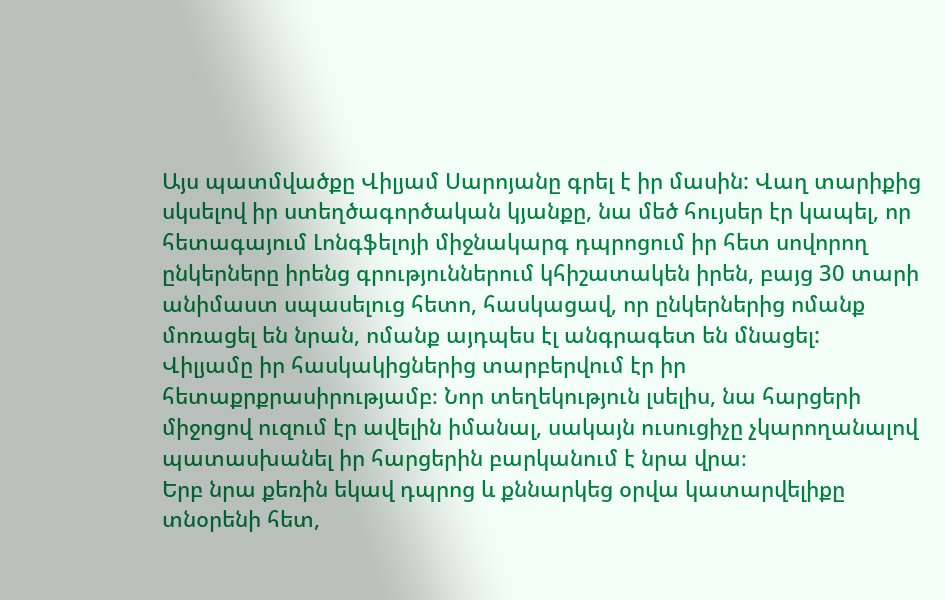Այս պատմվածքը Վիլյամ Սարոյանը գրել է իր մասին: Վաղ տարիքից սկսելով իր ստեղծագործական կյանքը, նա մեծ հույսեր էր կապել, որ հետագայում Լոնգֆելոյի միջնակարգ դպրոցում իր հետ սովորող ընկերները իրենց գրություններում կհիշատակեն իրեն, բայց 30 տարի անիմաստ սպասելուց հետո, հասկացավ, որ ընկերներից ոմանք մոռացել են նրան, ոմանք այդպես էլ անգրագետ են մնացել:
Վիլյամը իր հասկակիցներից տարբերվում էր իր հետաքրքրասիրությամբ։ Նոր տեղեկություն լսելիս, նա հարցերի միջոցով ուզում էր ավելին իմանալ, սակայն ուսուցիչը չկարողանալով պատասխանել իր հարցերին բարկանում է նրա վրա։
Երբ նրա քեռին եկավ դպրոց և քննարկեց օրվա կատարվելիքը տնօրենի հետ,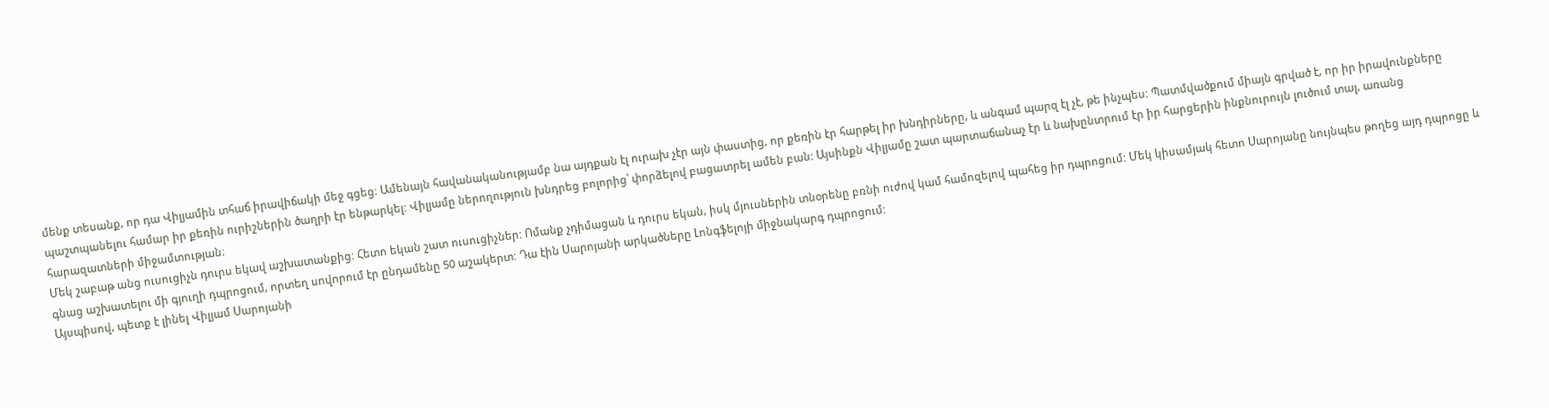մենք տեսանք, որ դա Վիլյամին տհաճ իրավիճակի մեջ գցեց։ Ամենայն հավանականությամբ նա այդքան էլ ուրախ չէր այն փաստից, որ քեռին էր հարթել իր խնդիրները, և անգամ պարզ էլ չէ, թե ինչպես: Պատմվածքում միայն գրված է, որ իր իրավունքները պաշտպանելու համար իր քեռին ուրիշներին ծաղրի էր ենթարկել: Վիլյամը ներողություն խնդրեց բոլորից՝ փորձելով բացատրել ամեն բան: Այսինքն Վիլյամը շատ պարտաճանաչ էր և նախընտրում էր իր հարցերին ինքնուրույն լուծում տալ, առանց հարազատների միջամտության։
Մեկ շաբաթ անց ուսուցիչն դուրս եկավ աշխատանքից: Հետո եկան շատ ուսուցիչներ: Ոմանք չդիմացան և դուրս եկան, իսկ մյուսներին տնօրենը բռնի ուժով կամ համոզելով պահեց իր դպրոցում: Մեկ կիսամյակ հետո Սարոյանը նույնպես թողեց այդ դպրոցը և գնաց աշխատելու մի գյուղի դպրոցում, որտեղ սովորում էր ընդամենը 50 աշակերտ: Դա էին Սարոյանի արկածները Լոնգֆելոյի միջնակարգ դպրոցում:
Այսպիսով, պետք է լինել Վիլյամ Սարոյանի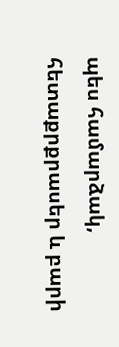պես համարձակ, հետաքրքրասեր և բարի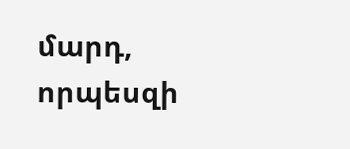մարդ, որպեսզի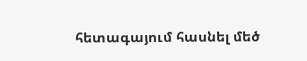հետագայում հասնել մեծ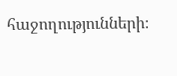հաջողությունների։